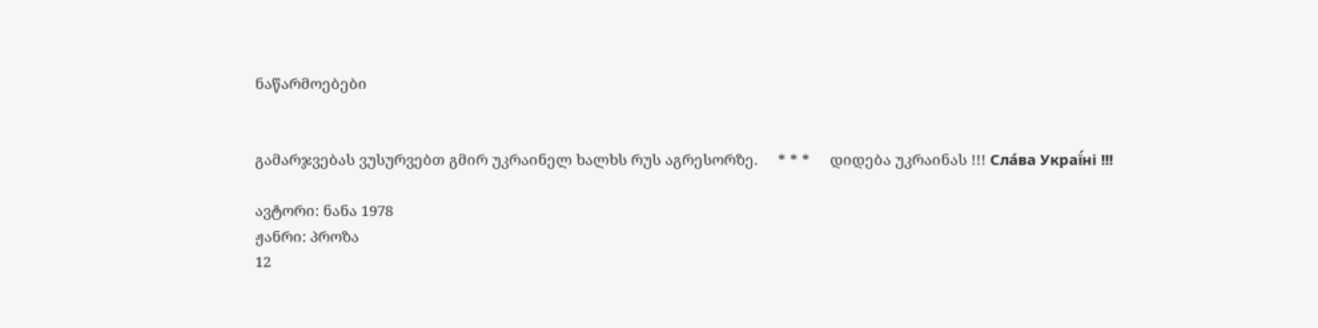ნაწარმოებები


გამარჯვებას ვუსურვებთ გმირ უკრაინელ ხალხს რუს აგრესორზე.     * * *     დიდება უკრაინას !!! Сла́ва Украї́ні !!!

ავტორი: ნანა 1978
ჟანრი: პროზა
12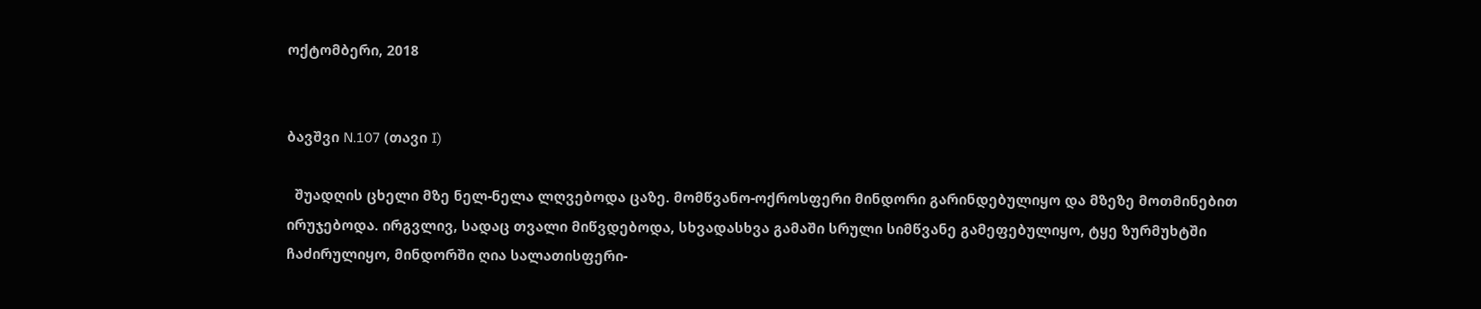ოქტომბერი, 2018


ბავშვი N.107 (თავი I)

  შუადღის ცხელი მზე ნელ-ნელა ლღვებოდა ცაზე. მომწვანო-ოქროსფერი მინდორი გარინდებულიყო და მზეზე მოთმინებით ირუჯებოდა. ირგვლივ, სადაც თვალი მიწვდებოდა, სხვადასხვა გამაში სრული სიმწვანე გამეფებულიყო, ტყე ზურმუხტში ჩაძირულიყო, მინდორში ღია სალათისფერი-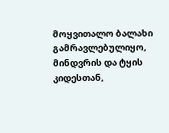მოყვითალო ბალახი გამრავლებულიყო, მინდვრის და ტყის კიდესთან,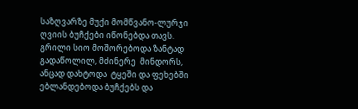საზღვარზე მუქი მომწვანო-ლურჯი ღვიის ბუჩქები იწონებდა თავს. გრილი სიო მოშორებოდა ზანტად გადაწოლილ, მძინერე  მინდორს, ანცად დახტოდა  ტყეში და ფეხებში ებლანდებოდა ბუჩქებს და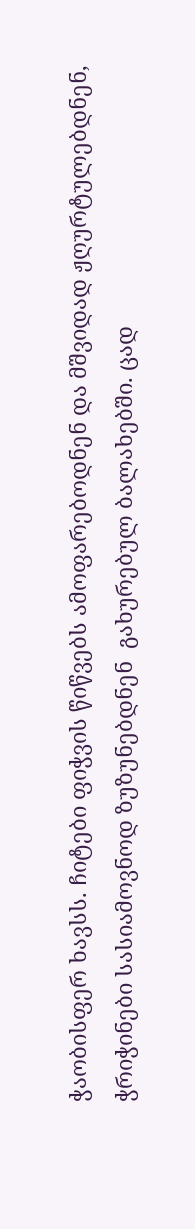ჭაობისფერ ხავსს. ჩიტები ფიჭვის წიწვებს ამოფარებოდნენ და მშვიდად ჟღურტულებდნენ,  ჭრიჭინები სასიამოვნოდ ზუზუნებდნენ  გახურებულ ბალახებში. ცად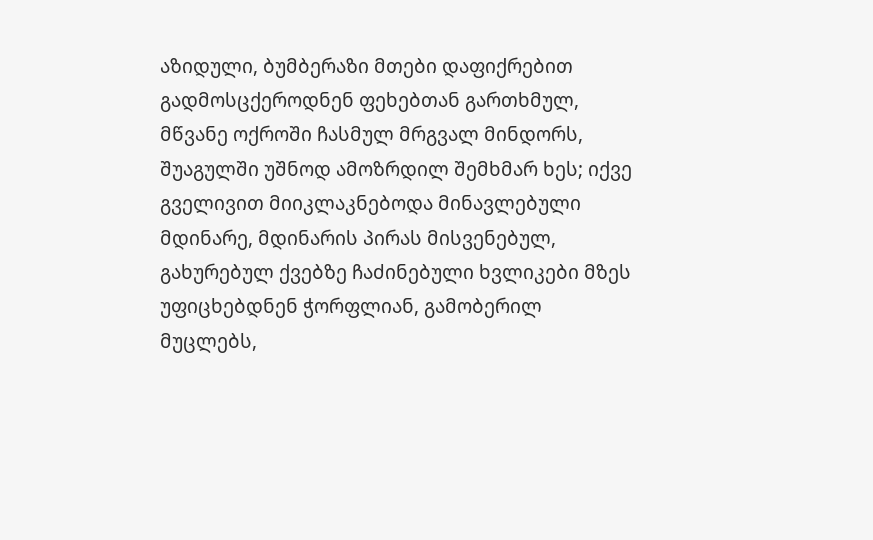აზიდული, ბუმბერაზი მთები დაფიქრებით გადმოსცქეროდნენ ფეხებთან გართხმულ, მწვანე ოქროში ჩასმულ მრგვალ მინდორს,  შუაგულში უშნოდ ამოზრდილ შემხმარ ხეს; იქვე  გველივით მიიკლაკნებოდა მინავლებული მდინარე, მდინარის პირას მისვენებულ, გახურებულ ქვებზე ჩაძინებული ხვლიკები მზეს უფიცხებდნენ ჭორფლიან, გამობერილ მუცლებს,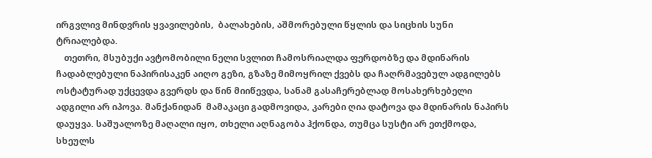ირგვლივ მინდვრის ყვავილების,  ბალახების, აშმორებული წყლის და სიცხის სუნი ტრიალებდა.
    თეთრი, მსუბუქი ავტომობილი ნელი სვლით ჩამოსრიალდა ფერდობზე და მდინარის ჩადაბლებული ნაპირისაკენ აიღო გეზი, გზაზე მიმოყრილ ქვებს და ჩაღრმავებულ ადგილებს ოსტატურად უქცევდა გვერდს და წინ მიიწევდა, სანამ გასაჩერებლად მოსახერხებელი ადგილი არ იპოვა. მანქანიდან  მამაკაცი გადმოვიდა, კარები ღია დატოვა და მდინარის ნაპირს დაუყვა. საშუალოზე მაღალი იყო, თხელი აღნაგობა ჰქონდა, თუმცა სუსტი არ ეთქმოდა,  სხეულს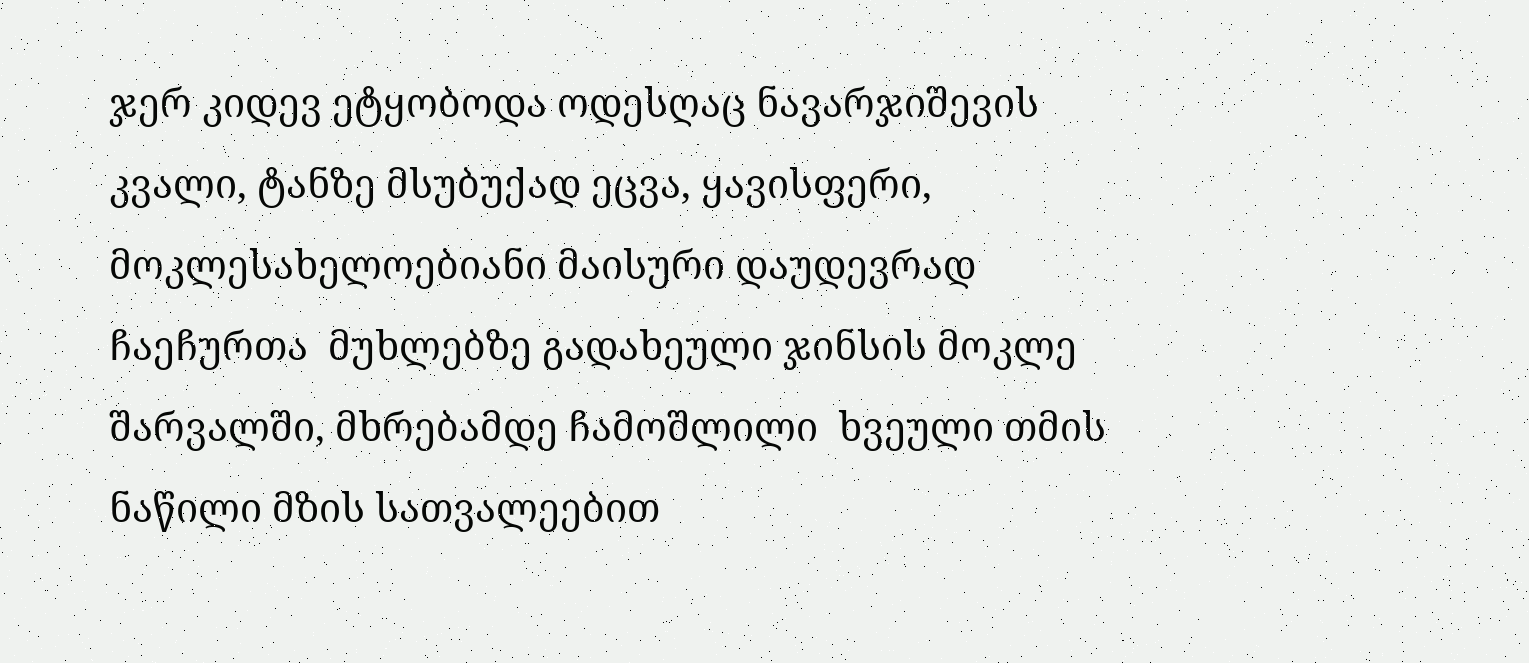ჯერ კიდევ ეტყობოდა ოდესღაც ნავარჯიშევის კვალი, ტანზე მსუბუქად ეცვა, ყავისფერი, მოკლესახელოებიანი მაისური დაუდევრად ჩაეჩურთა  მუხლებზე გადახეული ჯინსის მოკლე შარვალში, მხრებამდე ჩამოშლილი  ხვეული თმის ნაწილი მზის სათვალეებით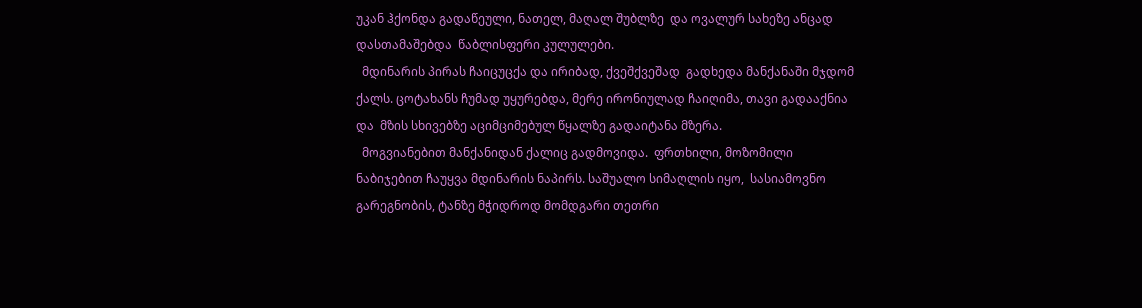უკან ჰქონდა გადაწეული, ნათელ, მაღალ შუბლზე  და ოვალურ სახეზე ანცად დასთამაშებდა  წაბლისფერი კულულები.
  მდინარის პირას ჩაიცუცქა და ირიბად, ქვეშქვეშად  გადხედა მანქანაში მჯდომ ქალს. ცოტახანს ჩუმად უყურებდა, მერე ირონიულად ჩაიღიმა, თავი გადააქნია და  მზის სხივებზე აციმციმებულ წყალზე გადაიტანა მზერა.
  მოგვიანებით მანქანიდან ქალიც გადმოვიდა.  ფრთხილი, მოზომილი ნაბიჯებით ჩაუყვა მდინარის ნაპირს. საშუალო სიმაღლის იყო,  სასიამოვნო გარეგნობის, ტანზე მჭიდროდ მომდგარი თეთრი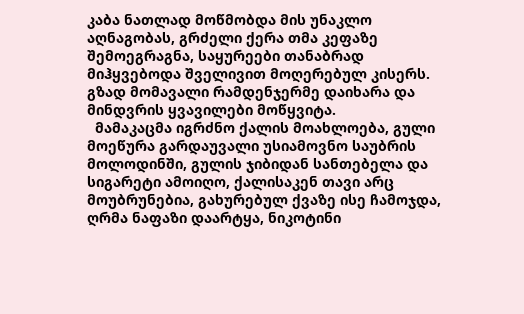კაბა ნათლად მოწმობდა მის უნაკლო აღნაგობას, გრძელი ქერა თმა კეფაზე შემოეგრაგნა, საყურეები თანაბრად მიჰყვებოდა შველივით მოღერებულ კისერს. გზად მომავალი რამდენჯერმე დაიხარა და მინდვრის ყვავილები მოწყვიტა.
  მამაკაცმა იგრძნო ქალის მოახლოება, გული  მოეწურა გარდაუვალი უსიამოვნო საუბრის მოლოდინში, გულის ჯიბიდან სანთებელა და სიგარეტი ამოიღო, ქალისაკენ თავი არც მოუბრუნებია, გახურებულ ქვაზე ისე ჩამოჯდა, ღრმა ნაფაზი დაარტყა, ნიკოტინი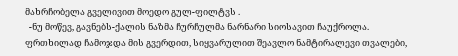მახრჩობელა გველივით მოედო გულ-ფილტვს .
  -ნუ მოწევ, გავნებს-ქალის ნაზმა ჩურჩულმა ნარნარი სიოსავით ჩაუქროლა.  ფრთხილად ჩამოჯდა მის გვერდით, სიყვარულით შეავლო ნამტირალევი თვალები,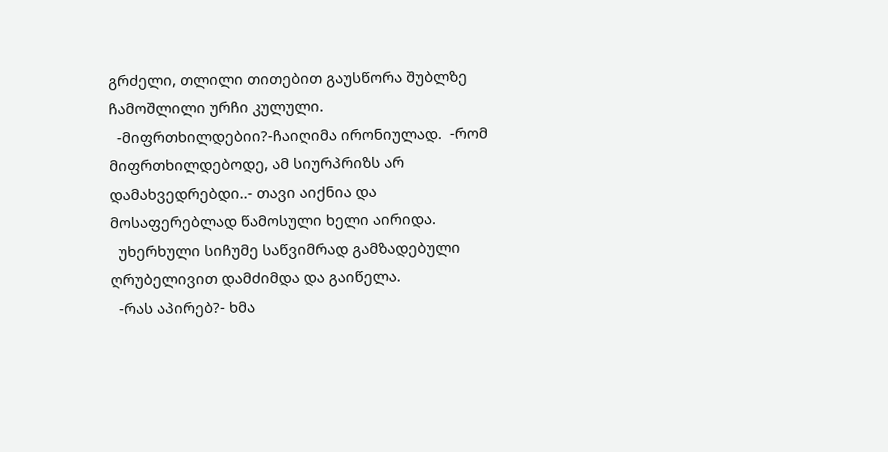გრძელი, თლილი თითებით გაუსწორა შუბლზე ჩამოშლილი ურჩი კულული.
  -მიფრთხილდებიი?-ჩაიღიმა ირონიულად.  -რომ მიფრთხილდებოდე, ამ სიურპრიზს არ დამახვედრებდი..- თავი აიქნია და მოსაფერებლად წამოსული ხელი აირიდა.
  უხერხული სიჩუმე საწვიმრად გამზადებული ღრუბელივით დამძიმდა და გაიწელა.
  -რას აპირებ?- ხმა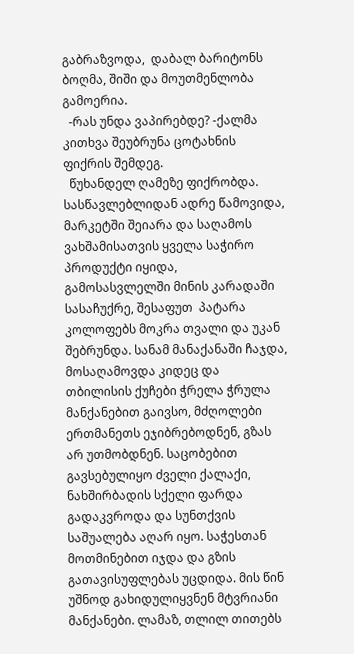გაბრაზვოდა,  დაბალ ბარიტონს ბოღმა, შიში და მოუთმენლობა გამოერია.
  -რას უნდა ვაპირებდე? -ქალმა კითხვა შეუბრუნა ცოტახნის ფიქრის შემდეგ.
  წუხანდელ ღამეზე ფიქრობდა. სასწავლებლიდან ადრე წამოვიდა, მარკეტში შეიარა და საღამოს ვახშამისათვის ყველა საჭირო პროდუქტი იყიდა,  გამოსასვლელში მინის კარადაში სასაჩუქრე, შესაფუთ  პატარა კოლოფებს მოკრა თვალი და უკან შებრუნდა. სანამ მანაქანაში ჩაჯდა, მოსაღამოვდა კიდეც და თბილისის ქუჩები ჭრელა ჭრულა მანქანებით გაივსო, მძღოლები ერთმანეთს ეჯიბრებოდნენ, გზას არ უთმობდნენ. საცობებით გავსებულიყო ძველი ქალაქი, ნახშირბადის სქელი ფარდა გადაკვროდა და სუნთქვის საშუალება აღარ იყო. საჭესთან მოთმინებით იჯდა და გზის გათავისუფლებას უცდიდა. მის წინ უშნოდ გახიდულიყვნენ მტვრიანი მანქანები. ლამაზ, თლილ თითებს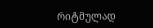რიტმულად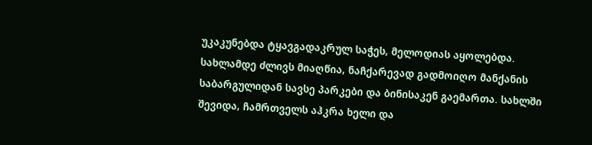უკაკუნებდა ტყავგადაკრულ საჭეს, მელოდიას აყოლებდა. სახლამდე ძლივს მიაღწია, ნაჩქარევად გადმოიღო მანქანის საბარგულიდან სავსე პარკები და ბინისაკენ გაემართა. სახლში შევიდა, ჩამრთველს აჰკრა ხელი და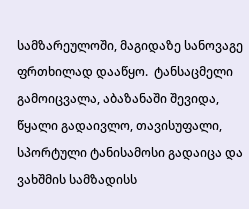სამზარეულოში, მაგიდაზე სანოვაგე ფრთხილად დააწყო.  ტანსაცმელი გამოიცვალა, აბაზანაში შევიდა,  წყალი გადაივლო, თავისუფალი, სპორტული ტანისამოსი გადაიცა და ვახშმის სამზადისს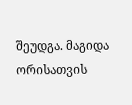შეუდგა. მაგიდა ორისათვის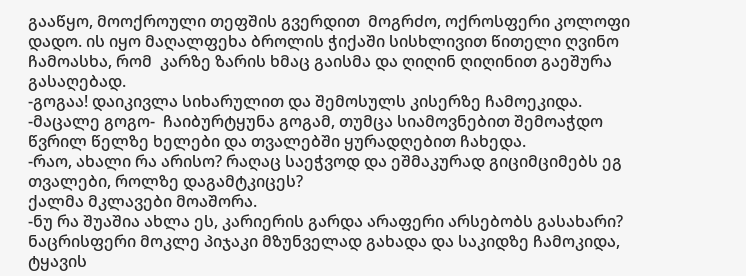გააწყო, მოოქროული თეფშის გვერდით  მოგრძო, ოქროსფერი კოლოფი დადო. ის იყო მაღალფეხა ბროლის ჭიქაში სისხლივით წითელი ღვინო ჩამოასხა, რომ  კარზე ზარის ხმაც გაისმა და ღიღინ ღიღინით გაეშურა გასაღებად.
-გოგაა! დაიკივლა სიხარულით და შემოსულს კისერზე ჩამოეკიდა.
-მაცალე გოგო-  ჩაიბურტყუნა გოგამ, თუმცა სიამოვნებით შემოაჭდო წვრილ წელზე ხელები და თვალებში ყურადღებით ჩახედა.
-რაო, ახალი რა არისო? რაღაც საეჭვოდ და ეშმაკურად გიციმციმებს ეგ თვალები, როლზე დაგამტკიცეს?
ქალმა მკლავები მოაშორა.
-ნუ რა შუაშია ახლა ეს, კარიერის გარდა არაფერი არსებობს გასახარი?
ნაცრისფერი მოკლე პიჯაკი მზუნველად გახადა და საკიდზე ჩამოკიდა, ტყავის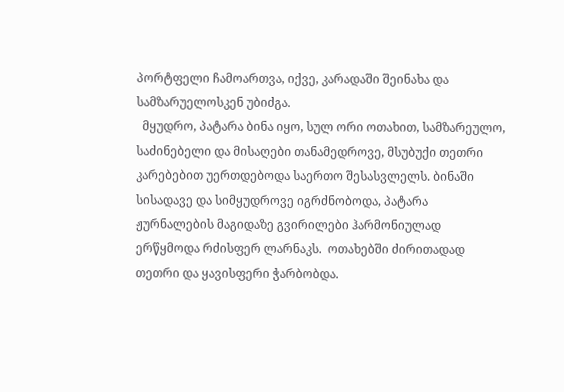პორტფელი ჩამოართვა, იქვე, კარადაში შეინახა და სამზარუელოსკენ უბიძგა.
  მყუდრო, პატარა ბინა იყო, სულ ორი ოთახით, სამზარეულო, საძინებელი და მისაღები თანამედროვე, მსუბუქი თეთრი კარებებით უერთდებოდა საერთო შესასვლელს. ბინაში სისადავე და სიმყუდროვე იგრძნობოდა, პატარა ჟურნალების მაგიდაზე გვირილები ჰარმონიულად ერწყმოდა რძისფერ ლარნაკს.  ოთახებში ძირითადად თეთრი და ყავისფერი ჭარბობდა.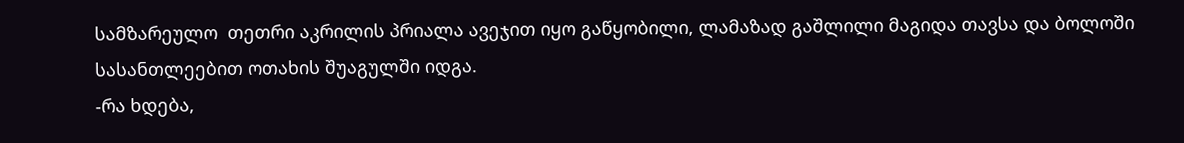სამზარეულო  თეთრი აკრილის პრიალა ავეჯით იყო გაწყობილი, ლამაზად გაშლილი მაგიდა თავსა და ბოლოში სასანთლეებით ოთახის შუაგულში იდგა.
-რა ხდება,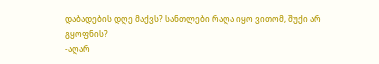დაბადების დღე მაქვს? სანთლები რაღა იყო ვითომ, შუქი არ გყოფნის?
-აღარ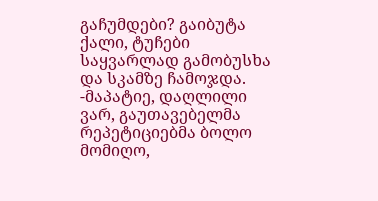გაჩუმდები? გაიბუტა ქალი, ტუჩები საყვარლად გამობუსხა და სკამზე ჩამოჯდა.
-მაპატიე, დაღლილი ვარ, გაუთავებელმა რეპეტიციებმა ბოლო მომიღო,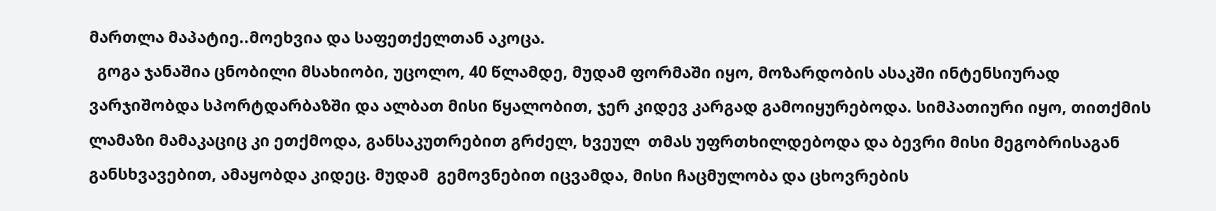მართლა მაპატიე..მოეხვია და საფეთქელთან აკოცა.
  გოგა ჯანაშია ცნობილი მსახიობი, უცოლო, 40 წლამდე, მუდამ ფორმაში იყო, მოზარდობის ასაკში ინტენსიურად ვარჯიშობდა სპორტდარბაზში და ალბათ მისი წყალობით, ჯერ კიდევ კარგად გამოიყურებოდა. სიმპათიური იყო, თითქმის ლამაზი მამაკაციც კი ეთქმოდა, განსაკუთრებით გრძელ, ხვეულ  თმას უფრთხილდებოდა და ბევრი მისი მეგობრისაგან განსხვავებით, ამაყობდა კიდეც. მუდამ  გემოვნებით იცვამდა, მისი ჩაცმულობა და ცხოვრების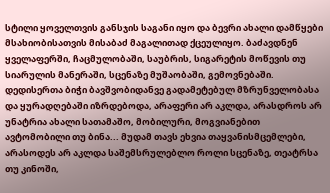სტილი ყოველთვის განსჯის საგანი იყო და ბევრი ახალი დამწყები მსახიობისათვის მისაბაძ მაგალითად ქცეულიყო. ბაძავდნენ ყველაფერში, ჩაცმულობაში, საუბრის, სიგარეტის მოწევის თუ სიარულის მანერაში, სცენაზე მუშაობაში, გემოვნებაში. დედისერთა ბიჭი ბავშვობიდანვე გადამეტებულ მზრუნველობასა და ყურადღებაში იზრდებოდა, არაფერი არ აკლდა, არასდროს არ უნატრია ახალი სათამაშო, მობილური, მოგვიანებით ავტომობილი თუ ბინა... მუდამ თავს ეხვია თაყვანისმცემლები, არასოდეს არ აკლდა საშემსრულებლო როლი სცენაზე, თეატრსა თუ კინოში,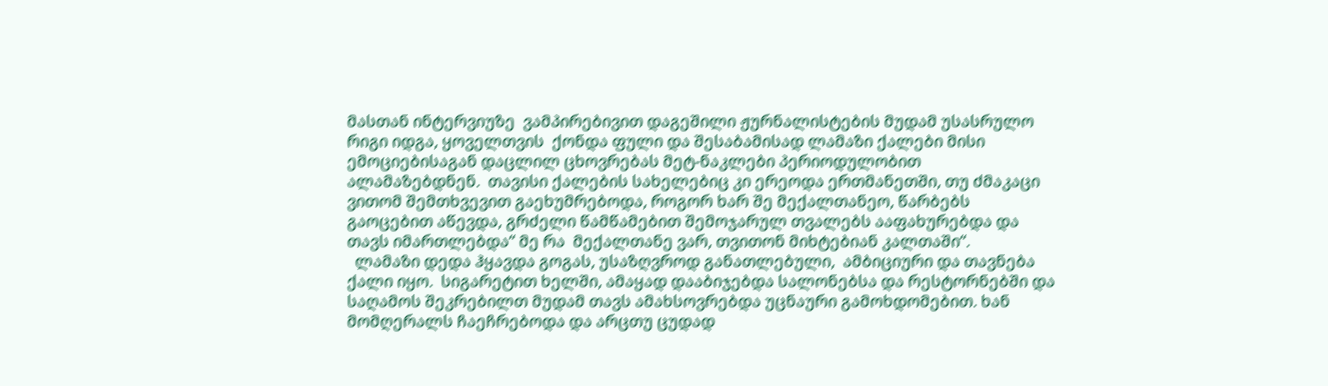მასთან ინტერვიუზე  ვამპირებივით დაგეშილი ჟურნალისტების მუდამ უსასრულო რიგი იდგა, ყოველთვის  ქონდა ფული და შესაბამისად ლამაზი ქალები მისი ემოციებისაგან დაცლილ ცხოვრებას მეტ-ნაკლები პერიოდულობით ალამაზებდნენ.  თავისი ქალების სახელებიც კი ერეოდა ერთმანეთში, თუ ძმაკაცი ვითომ შემთხვევით გაეხუმრებოდა, როგორ ხარ შე მექალთანეო, წარბებს გაოცებით აწევდა, გრძელი წამწამებით შემოჯარულ თვალებს ააფახურებდა და თავს იმართლებდა“ მე რა  მექალთანე ვარ, თვითონ მიხტებიან კალთაში“.
  ლამაზი დედა ჰყავდა გოგას, უსაზღვროდ განათლებული,  ამბიციური და თავნება ქალი იყო.  სიგარეტით ხელში, ამაყად დააბიჯებდა სალონებსა და რესტორნებში და საღამოს შეკრებილთ მუდამ თავს ამახსოვრებდა უცნაური გამოხდომებით. ხან მომღერალს ჩაეჩრებოდა და არცთუ ცუდად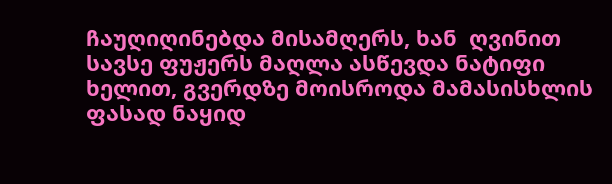ჩაუღიღინებდა მისამღერს, ხან  ღვინით სავსე ფუჟერს მაღლა ასწევდა ნატიფი ხელით, გვერდზე მოისროდა მამასისხლის ფასად ნაყიდ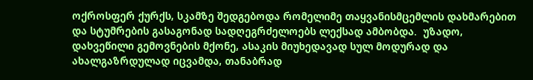ოქროსფერ ქურქს, სკამზე შედგებოდა რომელიმე თაყვანისმცემლის დახმარებით და სტუმრების გასაგონად სადღეგრძელოებს ლექსად ამბობდა.  უზადო, დახვეწილი გემოვნების მქონე, ასაკის მიუხედავად სულ მოდურად და ახალგაზრდულად იცვამდა, თანაბრად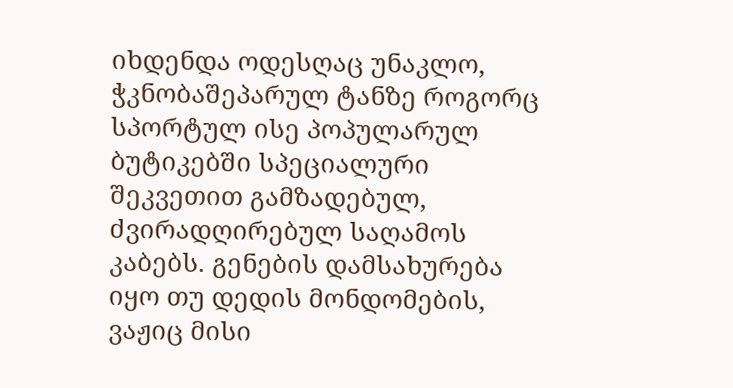იხდენდა ოდესღაც უნაკლო,  ჭკნობაშეპარულ ტანზე როგორც სპორტულ ისე პოპულარულ ბუტიკებში სპეციალური შეკვეთით გამზადებულ, ძვირადღირებულ საღამოს კაბებს. გენების დამსახურება იყო თუ დედის მონდომების, ვაჟიც მისი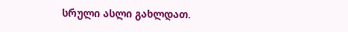სრული ასლი გახლდათ.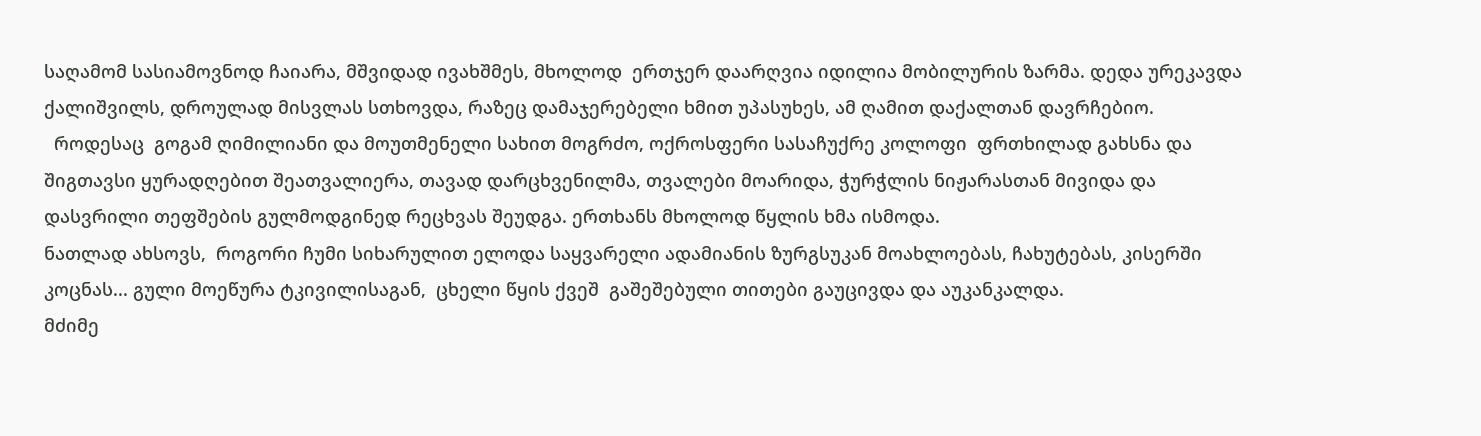საღამომ სასიამოვნოდ ჩაიარა, მშვიდად ივახშმეს, მხოლოდ  ერთჯერ დაარღვია იდილია მობილურის ზარმა. დედა ურეკავდა ქალიშვილს, დროულად მისვლას სთხოვდა, რაზეც დამაჯერებელი ხმით უპასუხეს, ამ ღამით დაქალთან დავრჩებიო.
  როდესაც  გოგამ ღიმილიანი და მოუთმენელი სახით მოგრძო, ოქროსფერი სასაჩუქრე კოლოფი  ფრთხილად გახსნა და  შიგთავსი ყურადღებით შეათვალიერა, თავად დარცხვენილმა, თვალები მოარიდა, ჭურჭლის ნიჟარასთან მივიდა და დასვრილი თეფშების გულმოდგინედ რეცხვას შეუდგა. ერთხანს მხოლოდ წყლის ხმა ისმოდა.
ნათლად ახსოვს,  როგორი ჩუმი სიხარულით ელოდა საყვარელი ადამიანის ზურგსუკან მოახლოებას, ჩახუტებას, კისერში კოცნას... გული მოეწურა ტკივილისაგან,  ცხელი წყის ქვეშ  გაშეშებული თითები გაუცივდა და აუკანკალდა.
მძიმე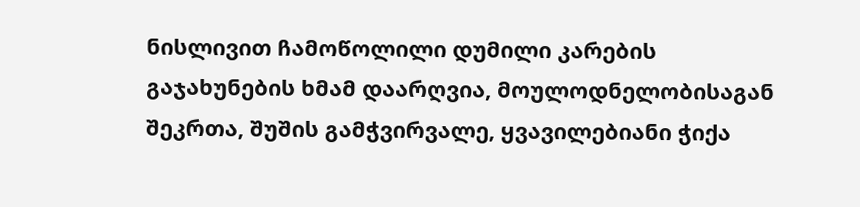ნისლივით ჩამოწოლილი დუმილი კარების გაჯახუნების ხმამ დაარღვია, მოულოდნელობისაგან შეკრთა, შუშის გამჭვირვალე, ყვავილებიანი ჭიქა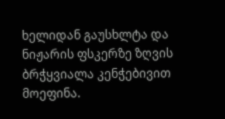ხელიდან გაუსხლტა და ნიჟარის ფსკერზე ზღვის ბრჭყვიალა კენჭებივით მოეფინა.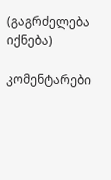(გაგრძელება იქნება)

კომენტარები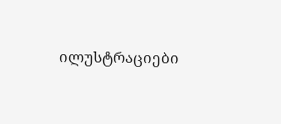ილუსტრაციები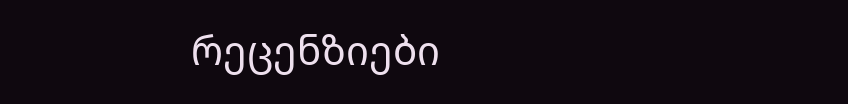რეცენზიები